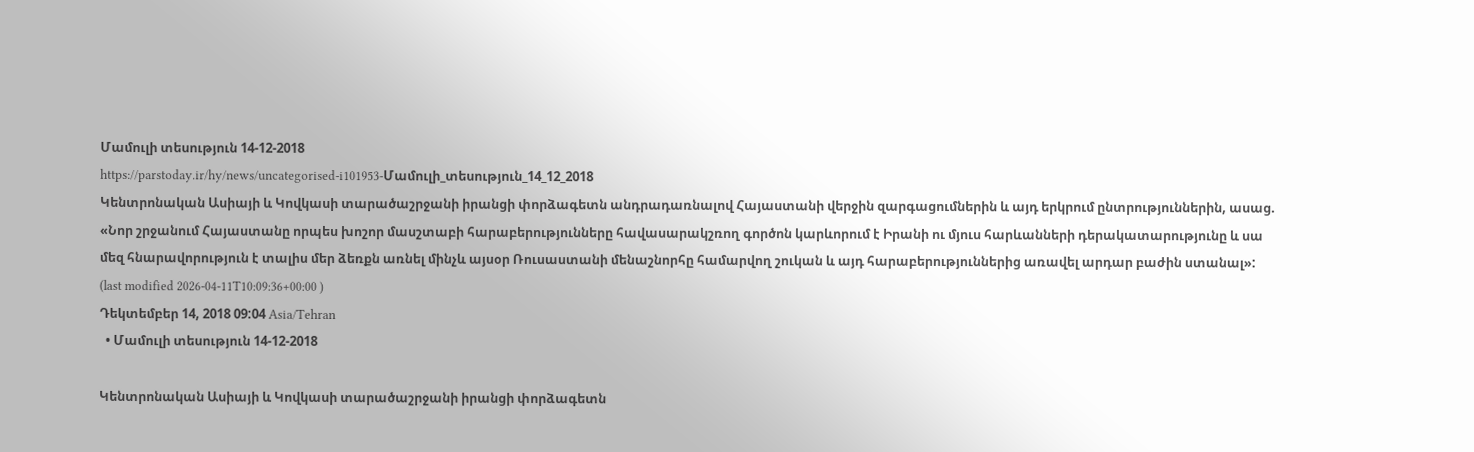Մամուլի տեսություն 14-12-2018
https://parstoday.ir/hy/news/uncategorised-i101953-Մամուլի_տեսություն_14_12_2018
Կենտրոնական Ասիայի և Կովկասի տարածաշրջանի իրանցի փորձագետն անդրադառնալով Հայաստանի վերջին զարգացումներին և այդ երկրում ընտրություններին, ասաց. «Նոր շրջանում Հայաստանը որպես խոշոր մասշտաբի հարաբերությունները հավասարակշռող գործոն կարևորում է Իրանի ու մյուս հարևանների դերակատարությունը և սա մեզ հնարավորություն է տալիս մեր ձեռքն առնել մինչև այսօր Ռուսաստանի մենաշնորհը համարվող շուկան և այդ հարաբերություններից առավել արդար բաժին ստանալ»:
(last modified 2026-04-11T10:09:36+00:00 )
Դեկտեմբեր 14, 2018 09:04 Asia/Tehran
  • Մամուլի տեսություն 14-12-2018

Կենտրոնական Ասիայի և Կովկասի տարածաշրջանի իրանցի փորձագետն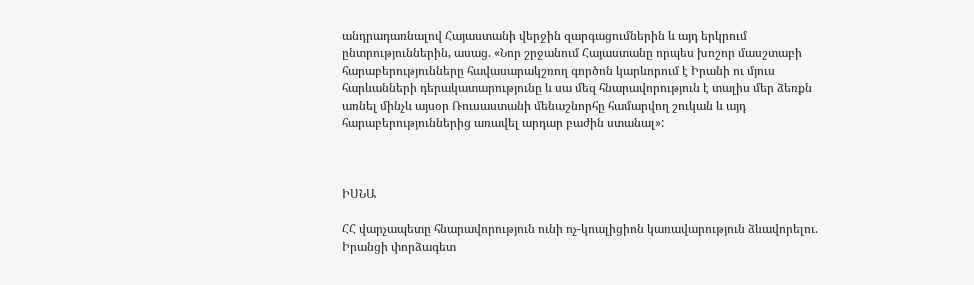անդրադառնալով Հայաստանի վերջին զարգացումներին և այդ երկրում ընտրություններին, ասաց. «Նոր շրջանում Հայաստանը որպես խոշոր մասշտաբի հարաբերությունները հավասարակշռող գործոն կարևորում է Իրանի ու մյուս հարևանների դերակատարությունը և սա մեզ հնարավորություն է տալիս մեր ձեռքն առնել մինչև այսօր Ռուսաստանի մենաշնորհը համարվող շուկան և այդ հարաբերություններից առավել արդար բաժին ստանալ»:



ԻՍՆԱ

ՀՀ վարչապետը հնարավորություն ունի ոչ-կոալիցիոն կառավարություն ձևավորելու. Իրանցի փորձագետ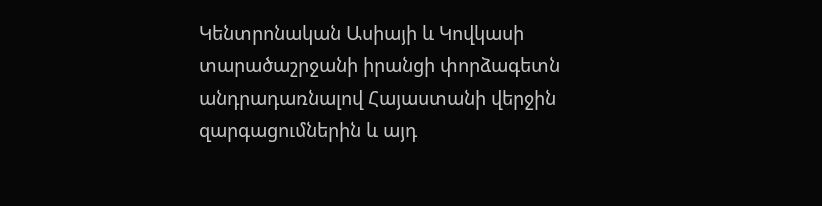Կենտրոնական Ասիայի և Կովկասի տարածաշրջանի իրանցի փորձագետն անդրադառնալով Հայաստանի վերջին զարգացումներին և այդ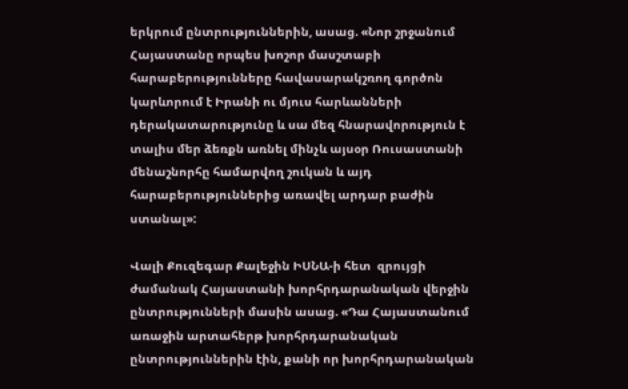երկրում ընտրություններին, ասաց. «Նոր շրջանում Հայաստանը որպես խոշոր մասշտաբի հարաբերությունները հավասարակշռող գործոն կարևորում է Իրանի ու մյուս հարևանների դերակատարությունը և սա մեզ հնարավորություն է տալիս մեր ձեռքն առնել մինչև այսօր Ռուսաստանի մենաշնորհը համարվող շուկան և այդ հարաբերություններից առավել արդար բաժին ստանալ»:

Վալի Քուզեգար Քալեջին ԻՍՆԱ-ի հետ  զրույցի ժամանակ Հայաստանի խորհրդարանական վերջին ընտրությունների մասին ասաց. «Դա Հայաստանում առաջին արտահերթ խորհրդարանական ընտրություններին էին, քանի որ խորհրդարանական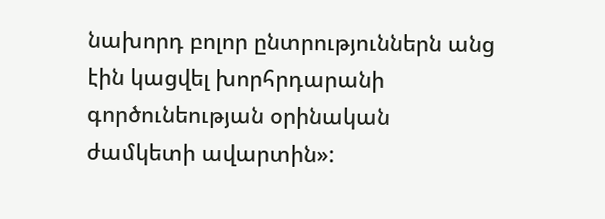նախորդ բոլոր ընտրություններն անց էին կացվել խորհրդարանի գործունեության օրինական ժամկետի ավարտին»: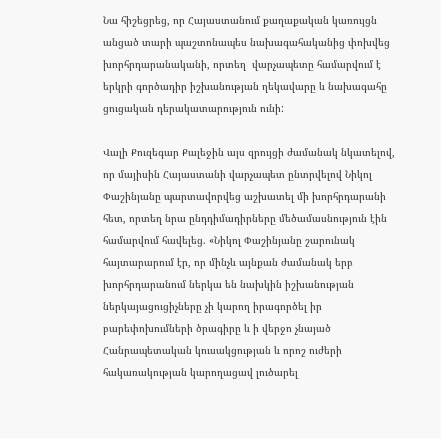Նա հիշեցրեց, որ Հայաստանում քաղաքական կառույցն անցած տարի պաշտոնապես նախագահականից փոխվեց խորհրդարանականի, որտեղ  վարչապետը համարվում է երկրի գործադիր իշխանության ղեկավարը և նախագահը ցուցական դերակատարություն ունի:

Վալի Քուզեգար Քալեջին այս զրույցի ժամանակ նկատելով, որ մայիսին Հայաստանի վարչապետ ընտրվելով Նիկոլ Փաշինյանը պարտավորվեց աշխատել մի խորհրդարանի հետ, որտեղ նրա ընդդիմադիրները մեծամասնություն էին համարվում հավելեց. «Նիկոլ Փաշինյանը շարունակ հայտարարում էր, որ մինչև այնքան ժամանակ երբ խորհրդարանում ներկա են նախկին իշխանության ներկայացուցիչները չի կարող իրագործել իր բարեփոխումների ծրագիրը և ի վերջո չնայած Հանրապետական կուսակցության և որոշ ուժերի հակառակության կարողացավ լուծարել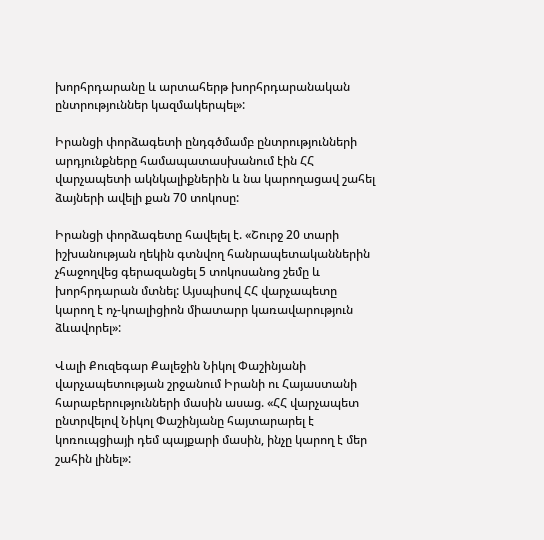խորհրդարանը և արտահերթ խորհրդարանական ընտրություններ կազմակերպել»:

Իրանցի փորձագետի ընդգծմամբ ընտրությունների արդյունքները համապատասխանում էին ՀՀ վարչապետի ակնկալիքներին և նա կարողացավ շահել ձայների ավելի քան 70 տոկոսը:

Իրանցի փորձագետը հավելել է. «Շուրջ 20 տարի իշխանության ղեկին գտնվող հանրապետականներին չհաջողվեց գերազանցել 5 տոկոսանոց շեմը և խորհրդարան մտնել: Այսպիսով ՀՀ վարչապետը կարող է ոչ-կոալիցիոն միատարր կառավարություն ձևավորել»:

Վալի Քուզեգար Քալեջին Նիկոլ Փաշինյանի վարչապետության շրջանում Իրանի ու Հայաստանի հարաբերությունների մասին ասաց. «ՀՀ վարչապետ ընտրվելով Նիկոլ Փաշինյանը հայտարարել է կոռուպցիայի դեմ պայքարի մասին, ինչը կարող է մեր շահին լինել»: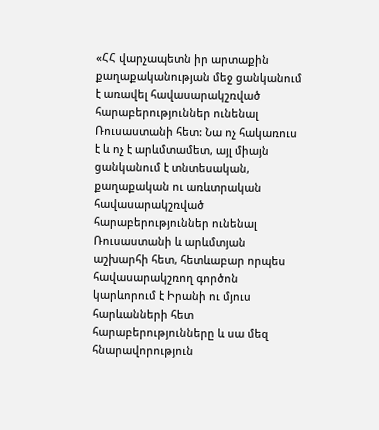«ՀՀ վարչապետն իր արտաքին քաղաքականության մեջ ցանկանում է առավել հավասարակշռված հարաբերություններ ունենալ Ռուսաստանի հետ: Նա ոչ հակառուս է և ոչ է արևմտամետ, այլ միայն ցանկանում է տնտեսական, քաղաքական ու առևտրական հավասարակշռված հարաբերություններ ունենալ Ռուսաստանի և արևմտյան աշխարհի հետ, հետևաբար որպես հավասարակշռող գործոն կարևորում է Իրանի ու մյուս հարևանների հետ հարաբերությունները և սա մեզ հնարավորություն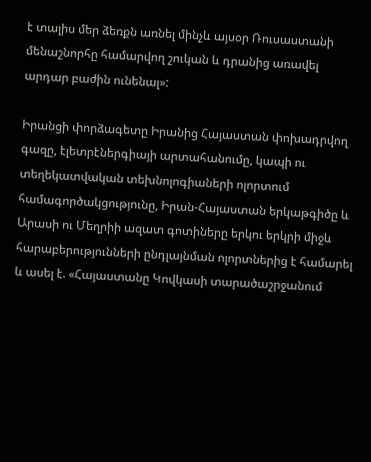է տալիս մեր ձեռքն առնել մինչև այսօր Ռուսաստանի մենաշնորհը համարվող շուկան և դրանից առավել արդար բաժին ունենալ»:

Իրանցի փորձագետը Իրանից Հայաստան փոխադրվող գազը, էլետրէներգիայի արտահանումը, կապի ու տեղեկատվական տեխնոլոգիաների ոլորտում համագործակցությունը, Իրան-Հայաստան երկաթգիծը և Արասի ու Մեղրիի ազատ գոտիները երկու երկրի միջև հարաբերությունների ընդլայնման ոլորտներից է համարել և ասել է. «Հայաստանը Կովկասի տարածաշրջանում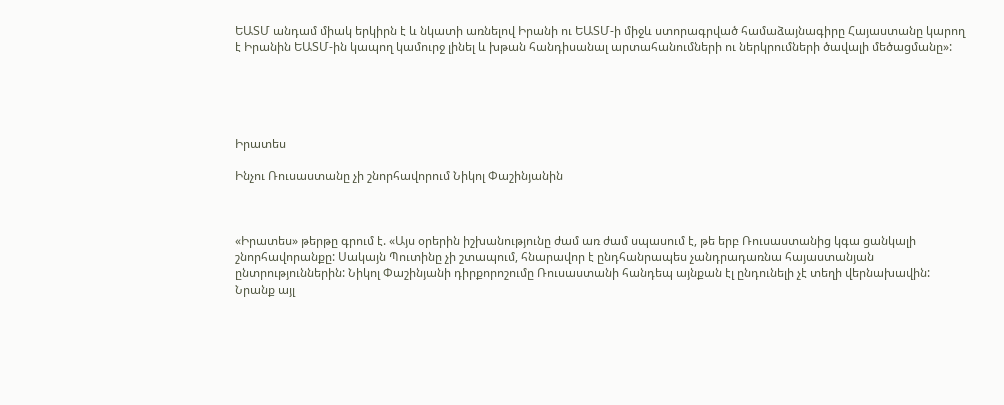ԵԱՏՄ անդամ միակ երկիրն է և նկատի առնելով Իրանի ու ԵԱՏՄ-ի միջև ստորագրված համաձայնագիրը Հայաստանը կարող է Իրանին ԵԱՏՄ-ին կապող կամուրջ լինել և խթան հանդիսանալ արտահանումների ու ներկրումների ծավալի մեծացմանը»:





Իրատես

Ինչու Ռուսաստանը չի շնորհավորում Նիկոլ Փաշինյանին



«Իրատես» թերթը գրում է. «Այս օրերին իշխանությունը ժամ առ ժամ սպասում է, թե երբ Ռուսաստանից կգա ցանկալի շնորհավորանքը: Սակայն Պուտինը չի շտապում, հնարավոր է ընդհանրապես չանդրադառնա հայաստանյան ընտրություններին: Նիկոլ Փաշինյանի դիրքորոշումը Ռուսաստանի հանդեպ այնքան էլ ընդունելի չէ տեղի վերնախավին: Նրանք այլ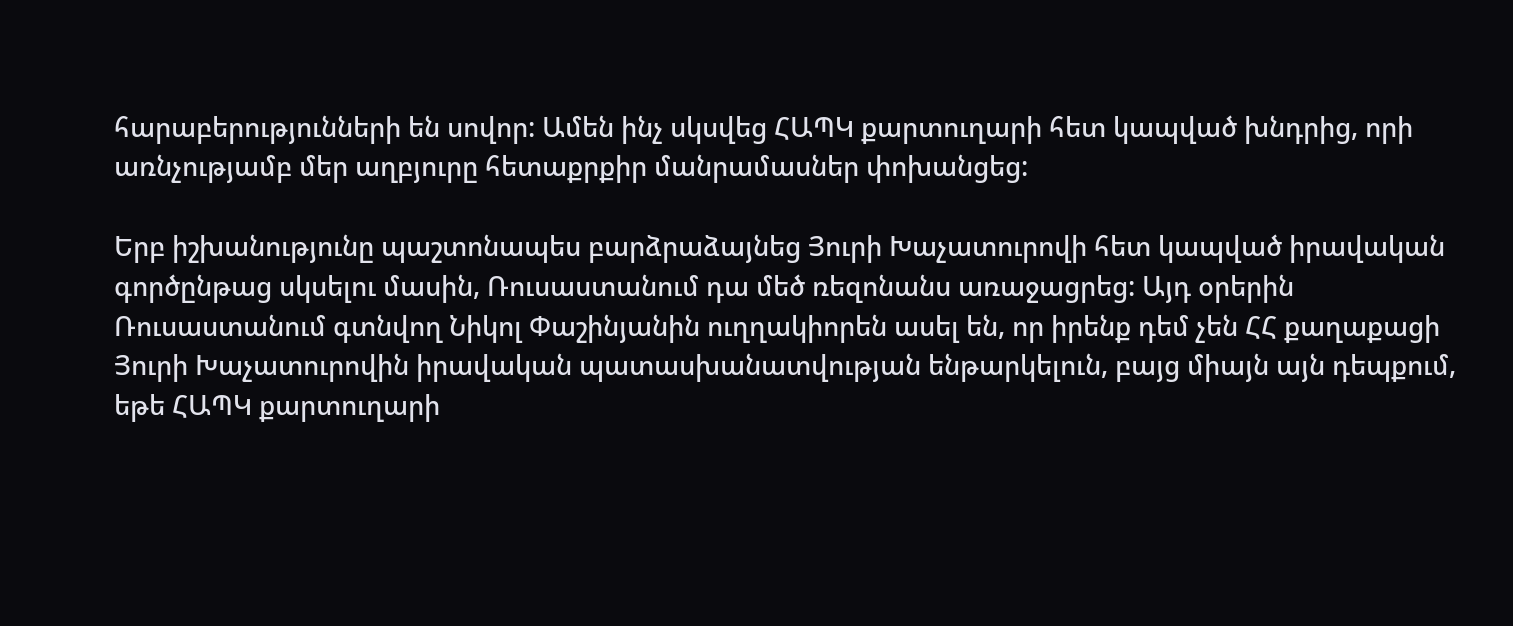հարաբերությունների են սովոր: Ամեն ինչ սկսվեց ՀԱՊԿ քարտուղարի հետ կապված խնդրից, որի առնչությամբ մեր աղբյուրը հետաքրքիր մանրամասներ փոխանցեց:

Երբ իշխանությունը պաշտոնապես բարձրաձայնեց Յուրի Խաչատուրովի հետ կապված իրավական գործընթաց սկսելու մասին, Ռուսաստանում դա մեծ ռեզոնանս առաջացրեց: Այդ օրերին Ռուսաստանում գտնվող Նիկոլ Փաշինյանին ուղղակիորեն ասել են, որ իրենք դեմ չեն ՀՀ քաղաքացի Յուրի Խաչատուրովին իրավական պատասխանատվության ենթարկելուն, բայց միայն այն դեպքում, եթե ՀԱՊԿ քարտուղարի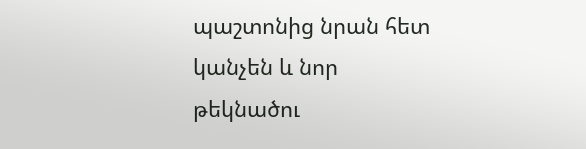պաշտոնից նրան հետ կանչեն և նոր թեկնածու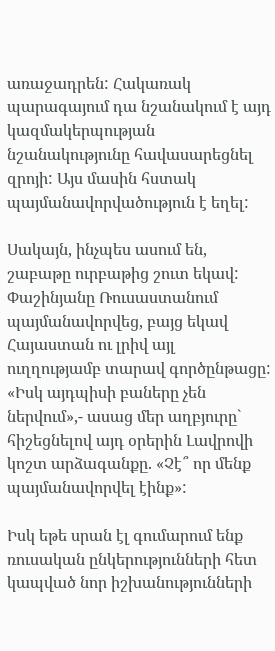առաջադրեն: Հակառակ պարագայում դա նշանակում է այդ կազմակերպության նշանակությունը հավասարեցնել զրոյի: Այս մասին հստակ պայմանավորվածություն է եղել:

Սակայն, ինչպես ասում են, շաբաթը ուրբաթից շուտ եկավ: Փաշինյանը Ռուսաստանում պայմանավորվեց, բայց եկավ Հայաստան ու լրիվ այլ ուղղությամբ տարավ գործընթացը: «Իսկ այդպիսի բաները չեն ներվում»,- ասաց մեր աղբյուրը` հիշեցնելով այդ օրերին Լավրովի կոշտ արձագանքը. «Չէ՞ որ մենք պայմանավորվել էինք»:

Իսկ եթե սրան էլ գումարում ենք ռուսական ընկերությունների հետ կապված նոր իշխանությունների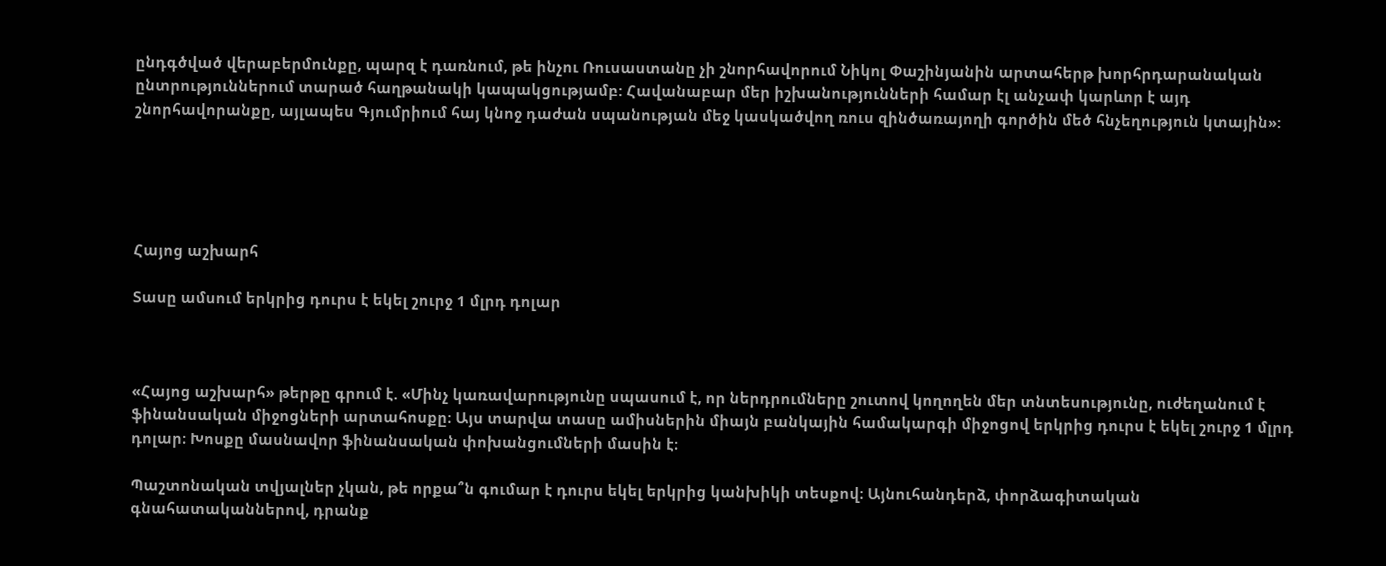ընդգծված վերաբերմունքը, պարզ է դառնում, թե ինչու Ռուսաստանը չի շնորհավորում Նիկոլ Փաշինյանին արտահերթ խորհրդարանական ընտրություններում տարած հաղթանակի կապակցությամբ: Հավանաբար մեր իշխանությունների համար էլ անչափ կարևոր է այդ շնորհավորանքը, այլապես Գյումրիում հայ կնոջ դաժան սպանության մեջ կասկածվող ռուս զինծառայողի գործին մեծ հնչեղություն կտային»:





Հայոց աշխարհ

Տասը ամսում երկրից դուրս է եկել շուրջ 1 մլրդ դոլար



«Հայոց աշխարհ» թերթը գրում է. «Մինչ կառավարությունը սպասում է, որ ներդրումները շուտով կողողեն մեր տնտեսությունը, ուժեղանում է ֆինանսական միջոցների արտահոսքը։ Այս տարվա տասը ամիսներին միայն բանկային համակարգի միջոցով երկրից դուրս է եկել շուրջ 1 մլրդ դոլար։ Խոսքը մասնավոր ֆինանսական փոխանցումների մասին է։

Պաշտոնական տվյալներ չկան, թե որքա՞ն գումար է դուրս եկել երկրից կանխիկի տեսքով։ Այնուհանդերձ, փորձագիտական գնահատականներով, դրանք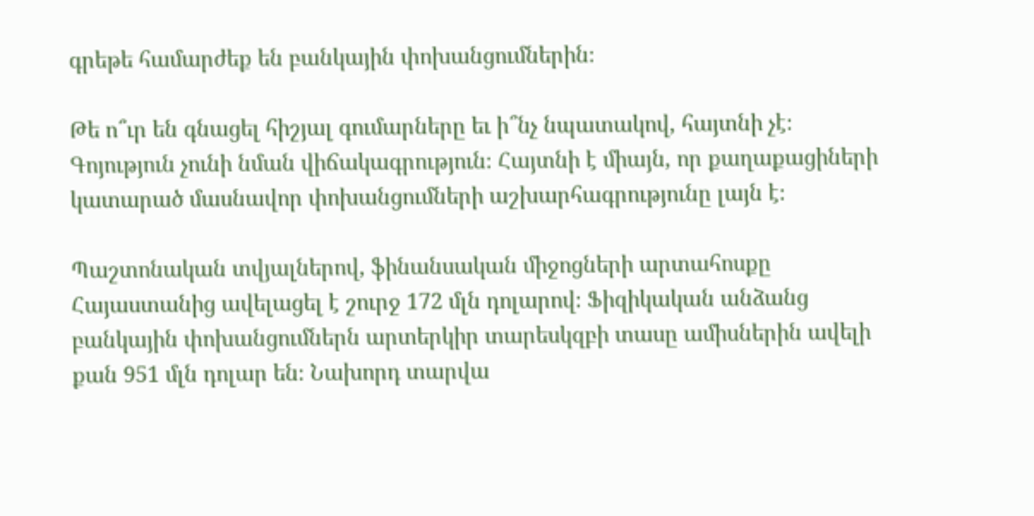գրեթե համարժեք են բանկային փոխանցումներին։

Թե ո՞ւր են գնացել հիշյալ գումարները եւ ի՞նչ նպատակով, հայտնի չէ։ Գոյություն չունի նման վիճակագրություն։ Հայտնի է միայն, որ քաղաքացիների կատարած մասնավոր փոխանցումների աշխարհագրությունը լայն է։

Պաշտոնական տվյալներով, ֆինանսական միջոցների արտահոսքը Հայաստանից ավելացել է շուրջ 172 մլն դոլարով։ Ֆիզիկական անձանց բանկային փոխանցումներն արտերկիր տարեսկզբի տասը ամիսներին ավելի քան 951 մլն դոլար են։ Նախորդ տարվա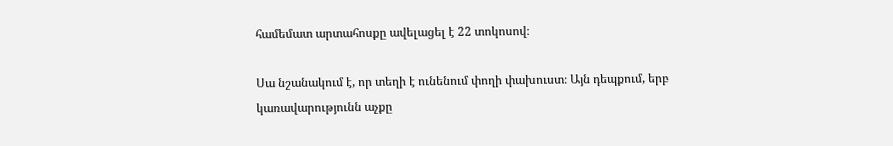համեմատ արտահոսքը ավելացել է 22 տոկոսով։

Սա նշանակում է, որ տեղի է ունենում փողի փախուստ։ Այն դեպքում, երբ կառավարությունն աչքը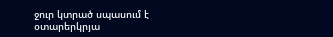ջուր կտրած սպասում է օտարերկրյա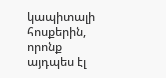կապիտալի հոսքերին, որոնք այդպես էլ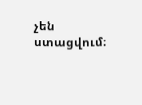չեն ստացվում։